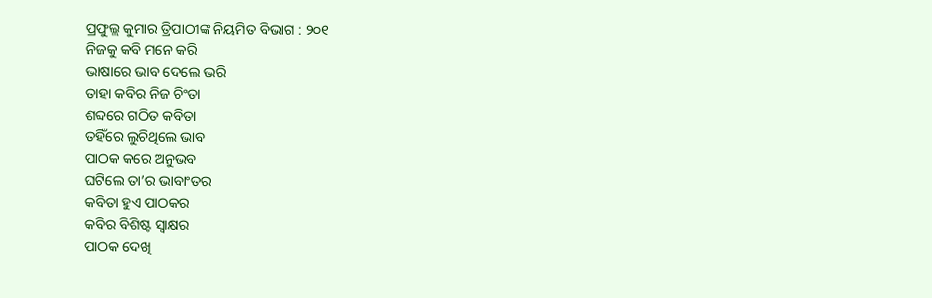ପ୍ରଫୁଲ୍ଲ କୁମାର ତ୍ରିପାଠୀଙ୍କ ନିୟମିତ ବିଭାଗ : ୨୦୧
ନିଜକୁ କବି ମନେ କରି
ଭାଷାରେ ଭାବ ଦେଲେ ଭରି
ତାହା କବିର ନିଜ ଚିଂତା
ଶବ୍ଦରେ ଗଠିତ କବିତା
ତହିଁରେ ଲୁଚିଥିଲେ ଭାବ
ପାଠକ କରେ ଅନୁଭବ
ଘଟିଲେ ତା’ର ଭାବାଂତର
କବିତା ହୁଏ ପାଠକର
କବିର ବିଶିଷ୍ଟ ସ୍ବାକ୍ଷର
ପାଠକ ଦେଖି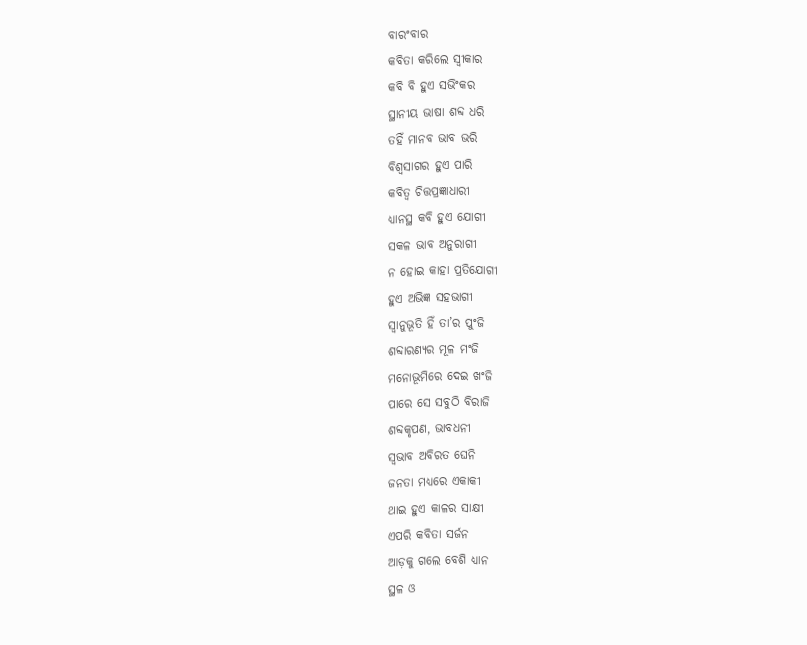ବାରଂବାର
କବିତା କରିଲେ ସ୍ବୀକାର
କବି ବି ହୁଏ ସଭିଂକର
ସ୍ଥାନୀୟ ଭାଷା ଶବ୍ଦ ଧରି
ତହିଁ ମାନବ ଭାବ ଭରି
ବିଶ୍ବସାଗର ହୁଏ ପାରି
କବିତ୍ବ ଚିତ୍ତପ୍ରଜ୍ଞାଧାରୀ
ଧ୍ୟାନସ୍ଥ କବି ହୁଏ ଯୋଗୀ
ସକଳ ଭାବ ଅନୁରାଗୀ
ନ ହୋଇ କାହା ପ୍ରତିଯୋଗୀ
ହୁଏ ଅଭିଜ୍ଞ ସହଭାଗୀ
ସ୍ବାନୁଭୂତି ହିଁ ତା’ର ପୁଂଜି
ଶବ୍ଦାରଣ୍ୟର ମୂଳ ମଂଜି
ମନୋଭୂମିରେ ଦେଇ ଖଂଜି
ପାରେ ସେ ସବୁଠି ବିରାଜି
ଶବ୍ଦକୃପଣ, ଭାବଧନୀ
ସ୍ବଭାବ ଅବିରତ ଘେନି
ଜନତା ମଧ୍ୟରେ ଏକାକୀ
ଥାଇ ହୁଏ କାଳର ସାକ୍ଷୀ
ଏପରି କବିତା ସର୍ଜନ
ଆଡ଼କୁ ଗଲେ ବେଶି ଧ୍ୟାନ
ସ୍ଥଳ ଓ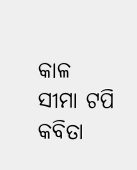କାଳ ସୀମା ଟପି
କବିତା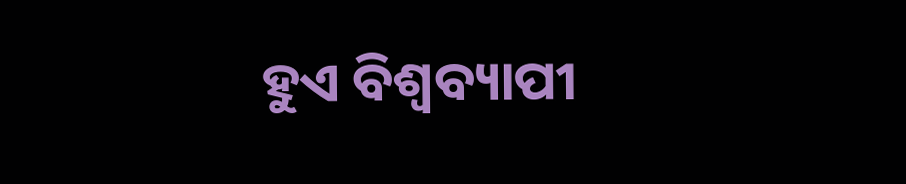ହୁଏ ବିଶ୍ବବ୍ୟାପୀ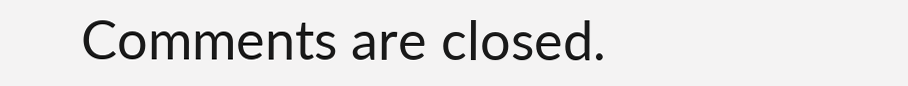Comments are closed.